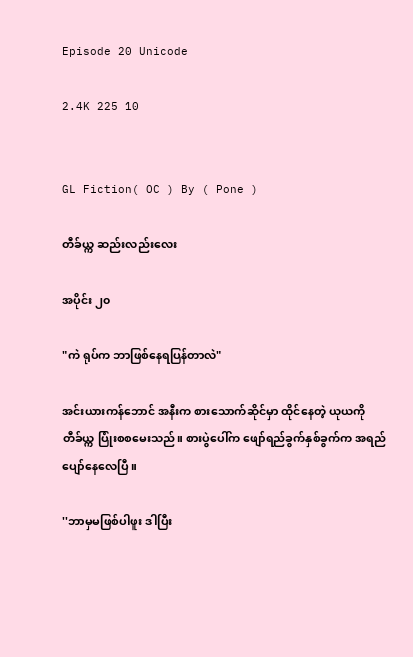Episode 20 Unicode

2.4K 225 10


GL Fiction( OC ) By ( Pone )

တီခ်ယ္က ဆည်းလည်းလေး

အပိုင်း ၂၀

"ကဲ ရုပ်က ဘာဖြစ်နေရပြန်တာလဲ"

အင်းယားကန်ဘောင် အနီးက စားသောက်ဆိုင်မှာ ထိုင်နေတဲ့ ယုယကို တီခ်ယ္က ပြုံးစစမေးသည်။ စားပွဲပေါ်က ဖျော်ရည်ခွက်နှစ်ခွက်က အရည်ပျော်နေလေပြီ။

''ဘာမှမဖြစ်ပါဖူး ဒါပြီး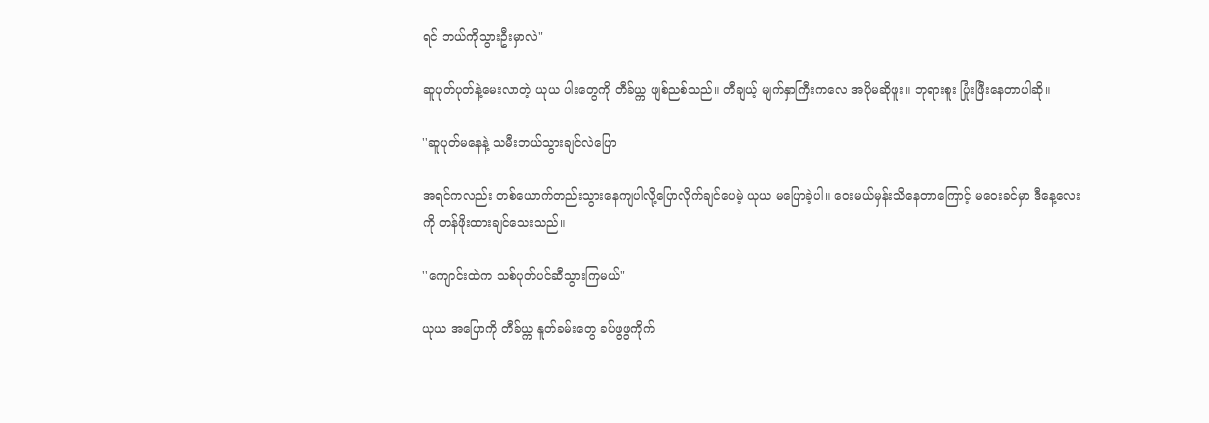ရင် ဘယ်ကိုသွားဦးမှာလဲ"

ဆူပုတ်ပုတ်နဲ့မေးလာတဲ့ ယုယ ပါးတွေကို တီခ်ယ္က ဖျစ်ညစ်သည်။ တီချယ့် မျက်နှာကြီးကလေ အပိုမဆိုဖူး။ ဘုရားစူး ပြုံးဖြီးနေတာပါဆို။

''ဆူပုတ်မနေနဲ့ သမီးဘယ်သွားချင်လဲပြော

အရင်ကလည်း တစ်ယောက်တည်းသွားနေကျပါလို့ပြောလိုက်ချင်ပေမဲ့ ယုယ မပြောခဲ့ပါ။ ဝေးမယ်မှန်းသိနေတာကြောင့် မဝေးခင်မှာ ဒီနေ့လေးကို တန်ဖိုးထားချင်သေးသည်။

''ကျောင်းထဲက သစ်ပုတ်ပင်ဆီသွားကြမယ်"

ယုယ အပြောကို တီခ်ယ္က နူတ်ခမ်းတွေ ခပ်ဖွဖွကိုက်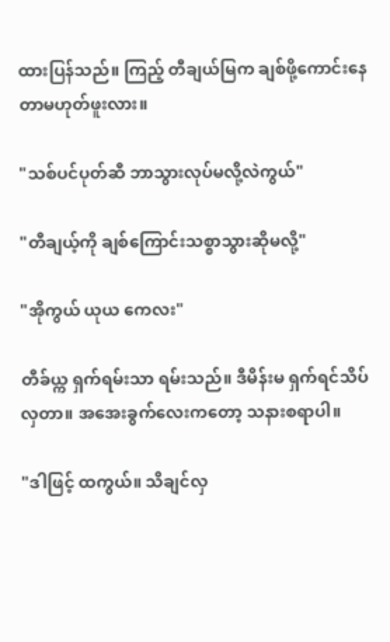ထားပြန်သည်။ ကြည့် တီချယ်မြက ချစ်ဖို့ကောင်းနေတာမဟုတ်ဖူးလား။

"သစ်ပင်ပုတ်ဆီ ဘာသွားလုပ်မလို့လဲကွယ်"

"တီချယ့်ကို ချစ်ကြောင်းသစ္စာသွားဆိုမလို့"

"အိုကွယ် ယုယ ကေလး"

တီခ်ယ္က ရှက်ရမ်းသာ ရမ်းသည်။ ဒီမိန်းမ ရှက်ရင်သိပ်လှတာ။ အအေးခွက်လေးကတော့ သနားစရာပါ။

"ဒါဖြင့် ထကွယ်။ သိချင်လှ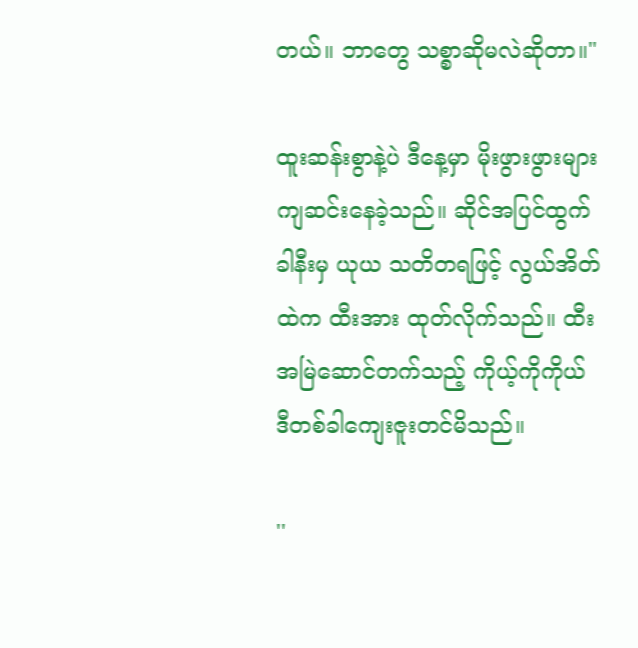တယ်။ ဘာတွေ သစ္စာဆိုမလဲဆိုတာ။"

ထူးဆန်းစွာနဲ့ပဲ ဒီနေ့မှာ မိုးဖွားဖွားများ ကျဆင်းနေခဲ့သည်။ ဆိုင်အပြင်ထွက်ခါနီးမှ ယုယ သတိတရဖြင့် လွယ်အိတ်ထဲက ထီးအား ထုတ်လိုက်သည်။ ထီးအမြဲဆောင်တက်သည့် ကိုယ့်ကိုကိုယ် ဒီတစ်ခါကျေးဇူးတင်မိသည်။

''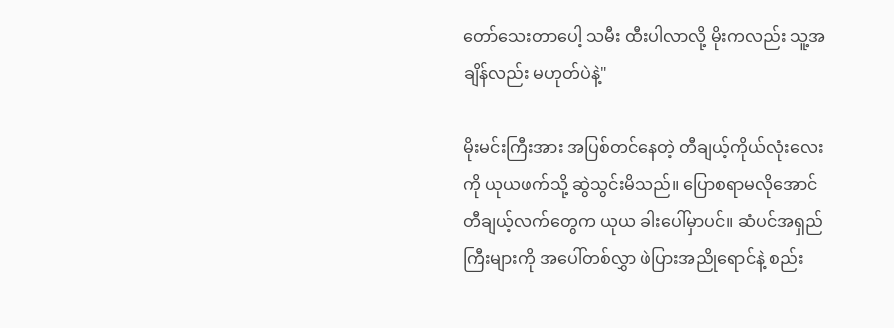တော်သေးတာပေါ့ သမီး ထီးပါလာလို့ မိုးကလည်း သူ့အချိန်လည်း မဟုတ်ပဲနဲ့"

မိုးမင်းကြီးအား အပြစ်တင်နေတဲ့ တီချယ့်ကိုယ်လုံးလေးကို ယုယဖက်သို့ ဆွဲသွင်းမိသည်။ ပြောစရာမလိုအောင် တီချယ့်လက်တွေက ယုယ ခါးပေါ်မှာပင်။ ဆံပင်အရှည်ကြီးများကို အပေါ်တစ်လွှာ ဖဲပြားအညိုရောင်နဲ့ စည်း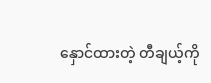နှောင်ထားတဲ့ တီချယ့်ကို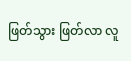ဖြတ်သွား ဖြတ်လာ လူ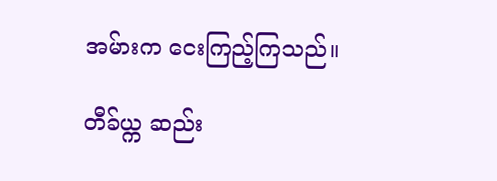အမ်ားက ငေးကြည့်ကြသည်။

တီခ်ယ္က ဆည်း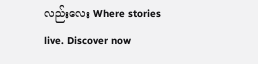လည်းလေး Where stories live. Discover now